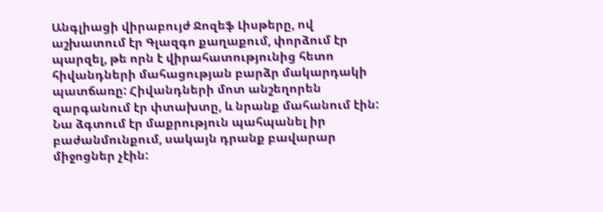Անգլիացի վիրաբույժ Ջոզեֆ Լիսթերը, ով աշխատում էր Գլազգո քաղաքում, փորձում էր պարզել, թե որն է վիրահատությունից հետո հիվանդների մահացության բարձր մակարդակի պատճառը: Հիվանդների մոտ անշեղորեն զարգանում էր փտախտը, և նրանք մահանում էին:
Նա ձգտում էր մաքրություն պահպանել իր բաժանմունքում, սակայն դրանք բավարար միջոցներ չէին: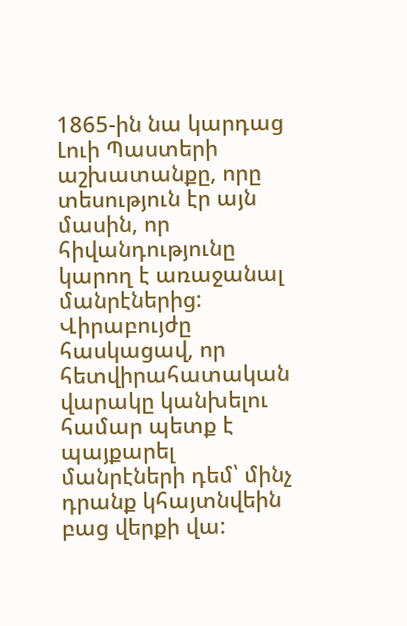1865-ին նա կարդաց Լուի Պաստերի աշխատանքը, որը տեսություն էր այն մասին, որ հիվանդությունը կարող է առաջանալ մանրէներից: Վիրաբույժը հասկացավ, որ հետվիրահատական վարակը կանխելու համար պետք է պայքարել մանրէների դեմ՝ մինչ դրանք կհայտնվեին բաց վերքի վա: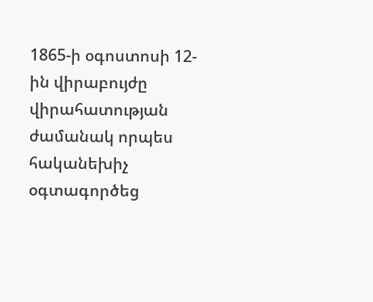1865-ի օգոստոսի 12-ին վիրաբույժը վիրահատության ժամանակ որպես հականեխիչ օգտագործեց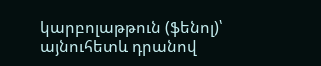կարբոլաթթուն (ֆենոլ)՝ այնուհետև դրանով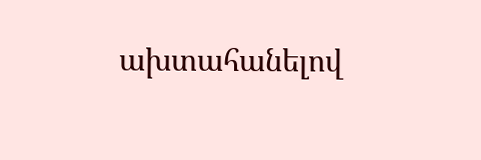ախտահանելով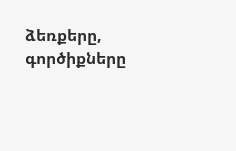ձեռքերը, գործիքները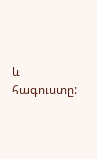և հագուստը: